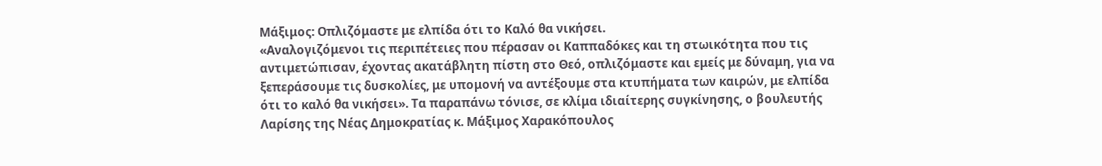Μάξιμος: Οπλιζόμαστε με ελπίδα ότι το Καλό θα νικήσει.
«Αναλογιζόμενοι τις περιπέτειες που πέρασαν οι Καππαδόκες και τη στωικότητα που τις αντιμετώπισαν, έχοντας ακατάβλητη πίστη στο Θεό, οπλιζόμαστε και εμείς με δύναμη, για να ξεπεράσουμε τις δυσκολίες, με υπομονή να αντέξουμε στα κτυπήματα των καιρών, με ελπίδα ότι το καλό θα νικήσει». Τα παραπάνω τόνισε, σε κλίμα ιδιαίτερης συγκίνησης, ο βουλευτής Λαρίσης της Νέας Δημοκρατίας κ. Μάξιμος Χαρακόπουλος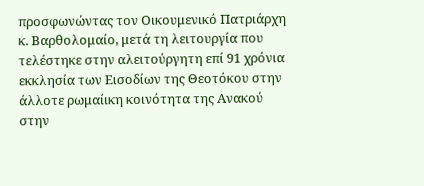προσφωνώντας τον Οικουμενικό Πατριάρχη κ. Βαρθολομαίο, μετά τη λειτουργία που τελέστηκε στην αλειτούργητη επί 91 χρόνια εκκλησία των Εισοδίων της Θεοτόκου στην άλλοτε ρωμαίικη κοινότητα της Ανακού στην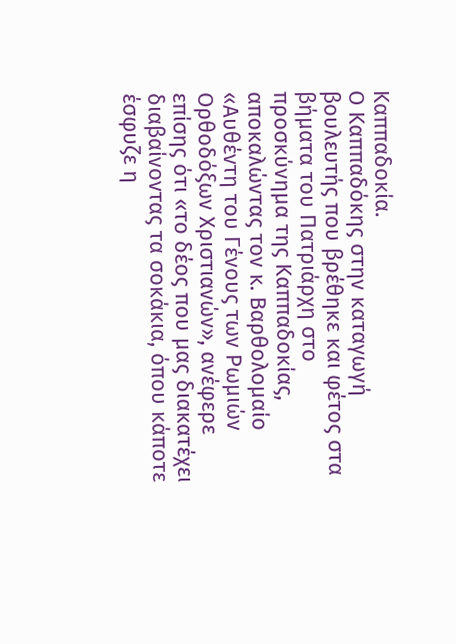Καππαδοκία.
Ο Καππαδόκης στην καταγωγή βουλευτής που βρέθηκε και φέτος στα βήματα του Πατριάρχη στο προσκύνημα της Καππαδοκίας, αποκαλώντας τον κ. Βαρθολομαίο «Αυθέντη του Γένους των Ρωμιών Ορθοδόξων Χριστιανών», ανέφερε επίσης ότι «το δέος που μας διακατέχει διαβαίνοντας τα σοκάκια, όπου κάποτε έσφυζε η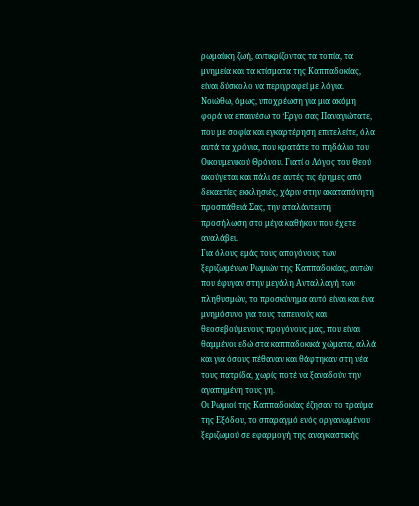ρωμαίικη ζωή, αντικρίζοντας τα τοπία, τα μνημεία και τα κτίσματα της Καππαδοκίας, είναι δύσκολο να περιγραφεί με λόγια.
Νοιώθω, όμως, υποχρέωση για μια ακόμη φορά να επαινέσω το Έργο σας Παναγιώτατε, που με σοφία και εγκαρτέρηση επιτελείτε, όλα αυτά τα χρόνια, που κρατάτε το πηδάλιο του Οικουμενικού Θρόνου. Γιατί ο Λόγος του Θεού ακούγεται και πάλι σε αυτές τις έρημες από δεκαετίες εκκλησιές, χάριν στην ακαταπόνητη προσπάθειά Σας, την αταλάντευτη προσήλωση στο μέγα καθήκον που έχετε αναλάβει.
Για όλους εμάς τους απογόνους των ξεριζωμένων Ρωμιών της Καππαδοκίας, αυτών που έφυγαν στην μεγάλη Ανταλλαγή των πληθυσμών, το προσκύνημα αυτό είναι και ένα μνημόσυνο για τους ταπεινούς και θεοσεβούμενους προγόνους μας, που είναι θαμμένοι εδώ στα καππαδοκικά χώματα, αλλά και για όσους πέθαναν και θάφτηκαν στη νέα τους πατρίδα, χωρίς ποτέ να ξαναδούν την αγαπημένη τους γη.
Οι Ρωμιοί της Καππαδοκίας έζησαν το τραύμα της Εξόδου, το σπαραγμό ενός οργανωμένου ξεριζωμού σε εφαρμογή της αναγκαστικής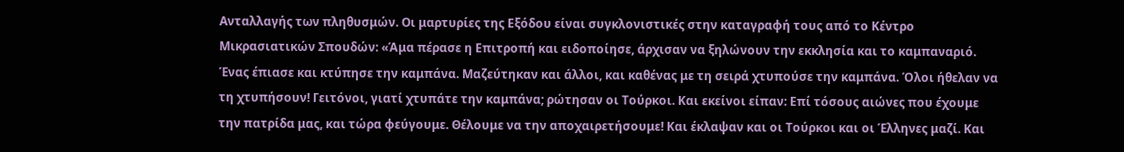Ανταλλαγής των πληθυσμών. Οι μαρτυρίες της Εξόδου είναι συγκλονιστικές στην καταγραφή τους από το Κέντρο Μικρασιατικών Σπουδών: «Άμα πέρασε η Επιτροπή και ειδοποίησε, άρχισαν να ξηλώνουν την εκκλησία και το καμπαναριό. Ένας έπιασε και κτύπησε την καμπάνα. Μαζεύτηκαν και άλλοι, και καθένας με τη σειρά χτυπούσε την καμπάνα. Όλοι ήθελαν να τη χτυπήσουν! Γειτόνοι, γιατί χτυπάτε την καμπάνα; ρώτησαν οι Τούρκοι. Και εκείνοι είπαν: Επί τόσους αιώνες που έχουμε την πατρίδα μας, και τώρα φεύγουμε. Θέλουμε να την αποχαιρετήσουμε! Και έκλαψαν και οι Τούρκοι και οι Έλληνες μαζί. Και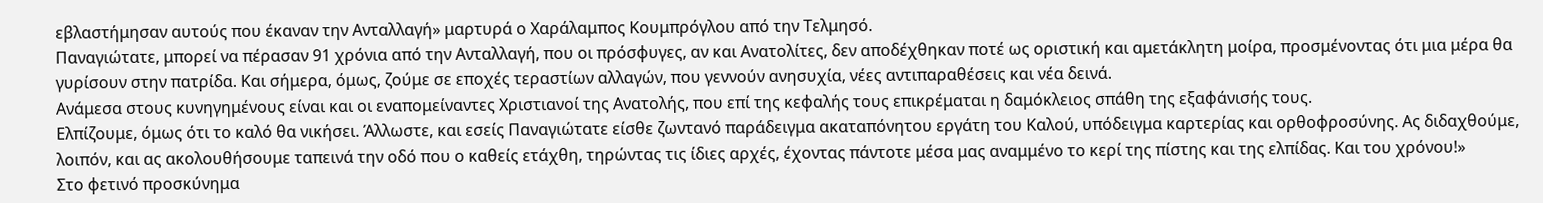εβλαστήμησαν αυτούς που έκαναν την Ανταλλαγή» μαρτυρά ο Χαράλαμπος Κουμπρόγλου από την Τελμησό.
Παναγιώτατε, μπορεί να πέρασαν 91 χρόνια από την Ανταλλαγή, που οι πρόσφυγες, αν και Ανατολίτες, δεν αποδέχθηκαν ποτέ ως οριστική και αμετάκλητη μοίρα, προσμένοντας ότι μια μέρα θα γυρίσουν στην πατρίδα. Και σήμερα, όμως, ζούμε σε εποχές τεραστίων αλλαγών, που γεννούν ανησυχία, νέες αντιπαραθέσεις και νέα δεινά.
Ανάμεσα στους κυνηγημένους είναι και οι εναπομείναντες Χριστιανοί της Ανατολής, που επί της κεφαλής τους επικρέμαται η δαμόκλειος σπάθη της εξαφάνισής τους.
Ελπίζουμε, όμως ότι το καλό θα νικήσει. Άλλωστε, και εσείς Παναγιώτατε είσθε ζωντανό παράδειγμα ακαταπόνητου εργάτη του Καλού, υπόδειγμα καρτερίας και ορθοφροσύνης. Ας διδαχθούμε, λοιπόν, και ας ακολουθήσουμε ταπεινά την οδό που ο καθείς ετάχθη, τηρώντας τις ίδιες αρχές, έχοντας πάντοτε μέσα μας αναμμένο το κερί της πίστης και της ελπίδας. Και του χρόνου!»
Στο φετινό προσκύνημα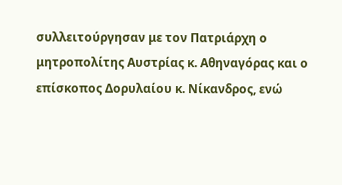συλλειτούργησαν με τον Πατριάρχη ο μητροπολίτης Αυστρίας κ. Αθηναγόρας και ο επίσκοπος Δορυλαίου κ. Νίκανδρος, ενώ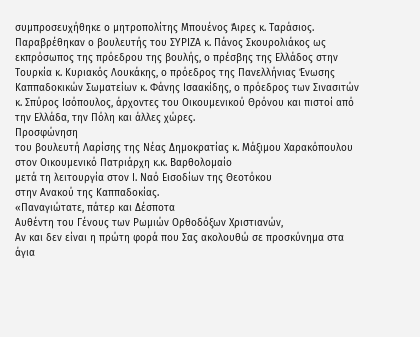συμπροσευχήθηκε ο μητροπολίτης Μπουένος Άιρες κ. Ταράσιος. Παραβρέθηκαν ο βουλευτής του ΣΥΡΙΖΑ κ. Πάνος Σκουρολιάκος ως εκπρόσωπος της πρόεδρου της βουλής, ο πρέσβης της Ελλάδος στην Τουρκία κ. Κυριακός Λουκάκης, ο πρόεδρος της Πανελλήνιας Ένωσης Καππαδοκικών Σωματείων κ. Φάνης Ισαακίδης, ο πρόεδρος των Σινασιτών κ. Σπύρος Ισόπουλος, άρχοντες του Οικουμενικού Θρόνου και πιστοί από την Ελλάδα, την Πόλη και άλλες χώρες.
Προσφώνηση
του βουλευτή Λαρίσης της Νέας Δημοκρατίας κ. Μάξιμου Χαρακόπουλου στον Οικουμενικό Πατριάρχη κ.κ. Βαρθολομαίο
μετά τη λειτουργία στον Ι. Ναό Εισοδίων της Θεοτόκου
στην Ανακού της Καππαδοκίας.
«Παναγιώτατε, πάτερ και Δέσποτα
Αυθέντη του Γένους των Ρωμιών Ορθοδόξων Χριστιανών,
Αν και δεν είναι η πρώτη φορά που Σας ακολουθώ σε προσκύνημα στα άγια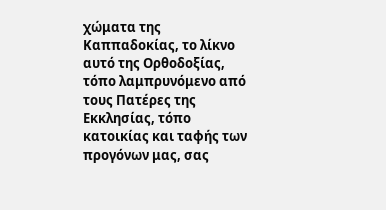χώματα της Καππαδοκίας, το λίκνο αυτό της Ορθοδοξίας, τόπο λαμπρυνόμενο από τους Πατέρες της Εκκλησίας, τόπο κατοικίας και ταφής των προγόνων μας, σας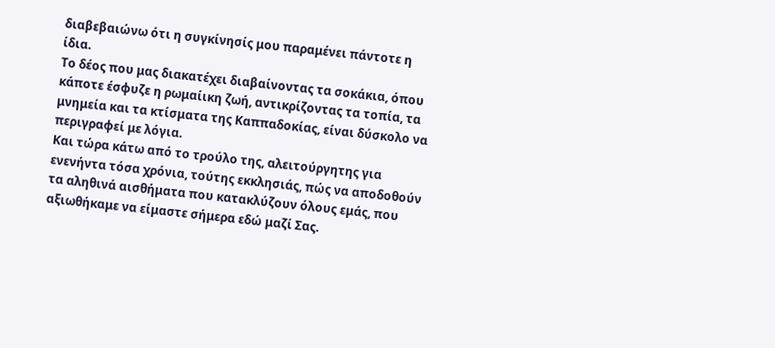διαβεβαιώνω ότι η συγκίνησίς μου παραμένει πάντοτε η ίδια.
Το δέος που μας διακατέχει διαβαίνοντας τα σοκάκια, όπου κάποτε έσφυζε η ρωμαίικη ζωή, αντικρίζοντας τα τοπία, τα μνημεία και τα κτίσματα της Καππαδοκίας, είναι δύσκολο να περιγραφεί με λόγια.
Και τώρα κάτω από το τρούλο της, αλειτούργητης για ενενήντα τόσα χρόνια, τούτης εκκλησιάς, πώς να αποδοθούν τα αληθινά αισθήματα που κατακλύζουν όλους εμάς, που αξιωθήκαμε να είμαστε σήμερα εδώ μαζί Σας.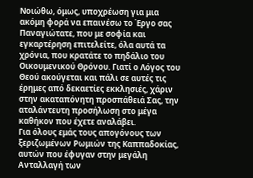Νοιώθω, όμως, υποχρέωση για μια ακόμη φορά να επαινέσω το Έργο σας Παναγιώτατε, που με σοφία και εγκαρτέρηση επιτελείτε, όλα αυτά τα χρόνια, που κρατάτε το πηδάλιο του Οικουμενικού Θρόνου. Γιατί ο Λόγος του Θεού ακούγεται και πάλι σε αυτές τις έρημες από δεκαετίες εκκλησιές, χάριν στην ακαταπόνητη προσπάθειά Σας, την αταλάντευτη προσήλωση στο μέγα καθήκον που έχετε αναλάβει.
Για όλους εμάς τους απογόνους των ξεριζωμένων Ρωμιών της Καππαδοκίας, αυτών που έφυγαν στην μεγάλη Ανταλλαγή των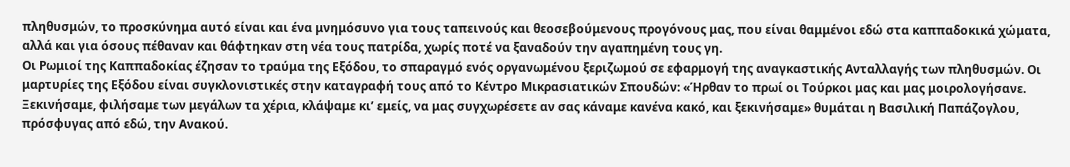πληθυσμών, το προσκύνημα αυτό είναι και ένα μνημόσυνο για τους ταπεινούς και θεοσεβούμενους προγόνους μας, που είναι θαμμένοι εδώ στα καππαδοκικά χώματα, αλλά και για όσους πέθαναν και θάφτηκαν στη νέα τους πατρίδα, χωρίς ποτέ να ξαναδούν την αγαπημένη τους γη.
Οι Ρωμιοί της Καππαδοκίας έζησαν το τραύμα της Εξόδου, το σπαραγμό ενός οργανωμένου ξεριζωμού σε εφαρμογή της αναγκαστικής Ανταλλαγής των πληθυσμών. Οι μαρτυρίες της Εξόδου είναι συγκλονιστικές στην καταγραφή τους από το Κέντρο Μικρασιατικών Σπουδών: «Ήρθαν το πρωί οι Τούρκοι μας και μας μοιρολογήσανε. Ξεκινήσαμε, φιλήσαμε των μεγάλων τα χέρια, κλάψαμε κι’ εμείς, να μας συγχωρέσετε αν σας κάναμε κανένα κακό, και ξεκινήσαμε» θυμάται η Βασιλική Παπάζογλου, πρόσφυγας από εδώ, την Ανακού.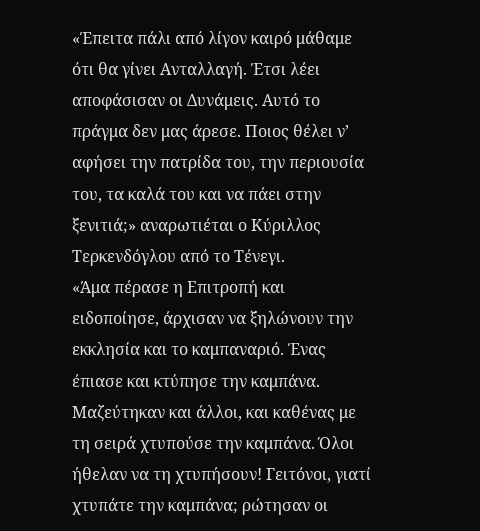«Έπειτα πάλι από λίγον καιρό μάθαμε ότι θα γίνει Ανταλλαγή. Έτσι λέει αποφάσισαν οι Δυνάμεις. Αυτό το πράγμα δεν μας άρεσε. Ποιος θέλει ν’ αφήσει την πατρίδα του, την περιουσία του, τα καλά του και να πάει στην ξενιτιά;» αναρωτιέται ο Κύριλλος Τερκενδόγλου από το Τένεγι.
«Άμα πέρασε η Επιτροπή και ειδοποίησε, άρχισαν να ξηλώνουν την εκκλησία και το καμπαναριό. Ένας έπιασε και κτύπησε την καμπάνα. Μαζεύτηκαν και άλλοι, και καθένας με τη σειρά χτυπούσε την καμπάνα. Όλοι ήθελαν να τη χτυπήσουν! Γειτόνοι, γιατί χτυπάτε την καμπάνα; ρώτησαν οι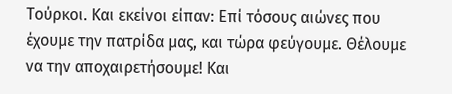Τούρκοι. Και εκείνοι είπαν: Επί τόσους αιώνες που έχουμε την πατρίδα μας, και τώρα φεύγουμε. Θέλουμε να την αποχαιρετήσουμε! Και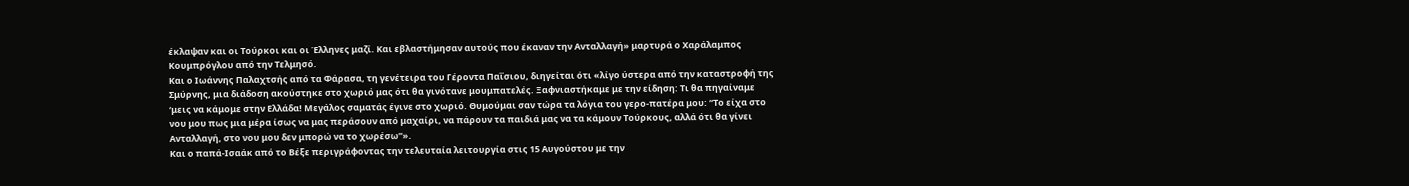έκλαψαν και οι Τούρκοι και οι Έλληνες μαζί. Και εβλαστήμησαν αυτούς που έκαναν την Ανταλλαγή» μαρτυρά ο Χαράλαμπος Κουμπρόγλου από την Τελμησό.
Και ο Ιωάννης Παλαχτσής από τα Φάρασα, τη γενέτειρα του Γέροντα Παΐσιου, διηγείται ότι «λίγο ύστερα από την καταστροφή της Σμύρνης, μια διάδοση ακούστηκε στο χωριό μας ότι θα γινότανε μουμπατελές. Ξαφνιαστήκαμε με την είδηση: Τι θα πηγαίναμε ‘μεις να κάμομε στην Ελλάδα! Μεγάλος σαματάς έγινε στο χωριό. Θυμούμαι σαν τώρα τα λόγια του γερο-πατέρα μου: “Το είχα στο νου μου πως μια μέρα ίσως να μας περάσουν από μαχαίρι, να πάρουν τα παιδιά μας να τα κάμουν Τούρκους, αλλά ότι θα γίνει Ανταλλαγή, στο νου μου δεν μπορώ να το χωρέσω”».
Και ο παπά-Ισαάκ από το Βέξε περιγράφοντας την τελευταία λειτουργία στις 15 Αυγούστου με την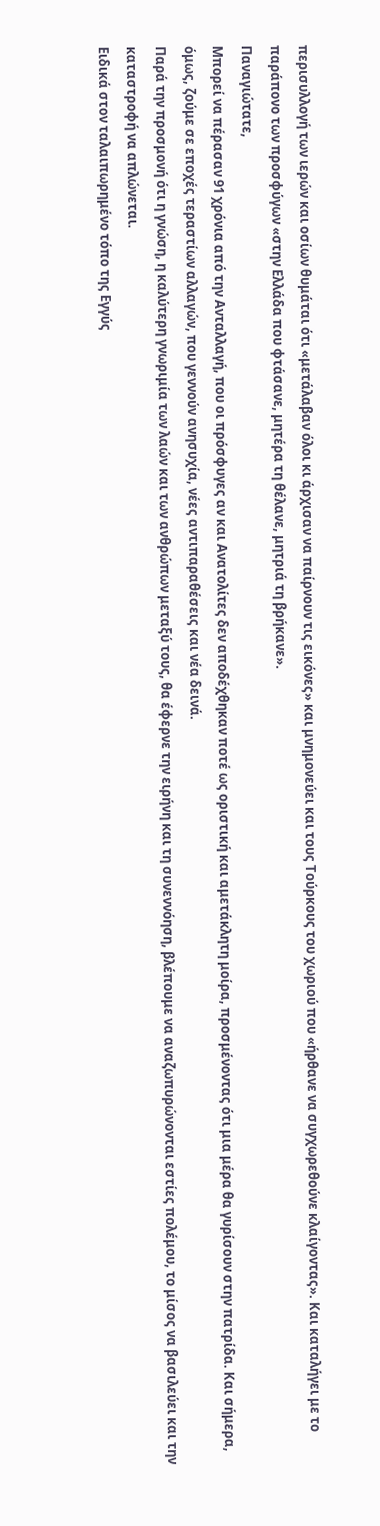περισυλλογή των ιερών και οσίων θυμάται ότι «μετάλαβαν όλοι κι άρχισαν να παίρνουν τις εικόνες» και μνημονεύει και τους Τούρκους του χωριού που «ήρθανε να συγχωρεθούνε κλαίγοντας». Και καταλήγει με το παράπονο των προσφύγων «στην Ελλάδα που φτάσανε, μητέρα τη θέλανε, μητριά τη βρήκανε».
Παναγιώτατε,
Μπορεί να πέρασαν 91 χρόνια από την Ανταλλαγή, που οι πρόσφυγες αν και Ανατολίτες δεν αποδέχθηκαν ποτέ ως οριστική και αμετάκλητη μοίρα, προσμένοντας ότι μια μέρα θα γυρίσουν στην πατρίδα. Και σήμερα, όμως, ζούμε σε εποχές τεραστίων αλλαγών, που γεννούν ανησυχία, νέες αντιπαραθέσεις και νέα δεινά.
Παρά την προσμονή ότι η γνώση, η καλύτερη γνωριμία των λαών και των ανθρώπων μεταξύ τους, θα έφερνε την ειρήνη και τη συνεννόηση, βλέπουμε να αναζωπυρώνονται εστίες πολέμου, το μίσος να βασιλεύει και την καταστροφή να απλώνεται.
Ειδικά στον ταλαιπωρημένο τόπο της Εγγύς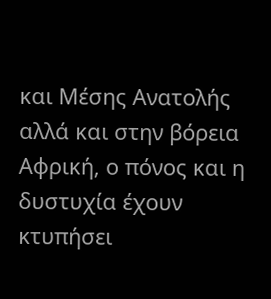και Μέσης Ανατολής αλλά και στην βόρεια Αφρική, ο πόνος και η δυστυχία έχουν κτυπήσει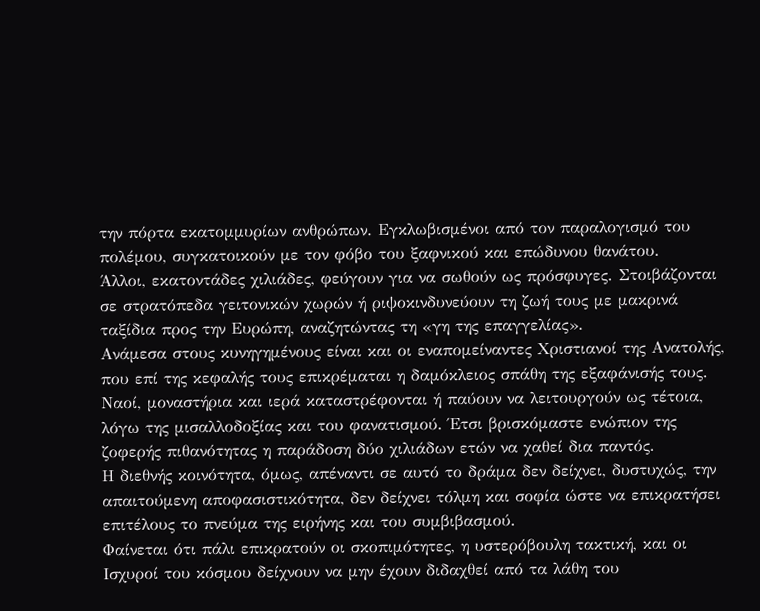την πόρτα εκατομμυρίων ανθρώπων. Εγκλωβισμένοι από τον παραλογισμό του πολέμου, συγκατοικούν με τον φόβο του ξαφνικού και επώδυνου θανάτου.
Άλλοι, εκατοντάδες χιλιάδες, φεύγουν για να σωθούν ως πρόσφυγες. Στοιβάζονται σε στρατόπεδα γειτονικών χωρών ή ριψοκινδυνεύουν τη ζωή τους με μακρινά ταξίδια προς την Ευρώπη, αναζητώντας τη «γη της επαγγελίας».
Ανάμεσα στους κυνηγημένους είναι και οι εναπομείναντες Χριστιανοί της Ανατολής, που επί της κεφαλής τους επικρέμαται η δαμόκλειος σπάθη της εξαφάνισής τους. Ναοί, μοναστήρια και ιερά καταστρέφονται ή παύουν να λειτουργούν ως τέτοια, λόγω της μισαλλοδοξίας και του φανατισμού. Έτσι βρισκόμαστε ενώπιον της ζοφερής πιθανότητας η παράδοση δύο χιλιάδων ετών να χαθεί δια παντός.
Η διεθνής κοινότητα, όμως, απέναντι σε αυτό το δράμα δεν δείχνει, δυστυχώς, την απαιτούμενη αποφασιστικότητα, δεν δείχνει τόλμη και σοφία ώστε να επικρατήσει επιτέλους το πνεύμα της ειρήνης και του συμβιβασμού.
Φαίνεται ότι πάλι επικρατούν οι σκοπιμότητες, η υστερόβουλη τακτική, και οι Ισχυροί του κόσμου δείχνουν να μην έχουν διδαχθεί από τα λάθη του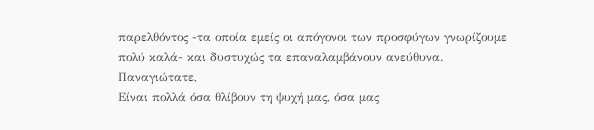παρελθόντος -τα οποία εμείς οι απόγονοι των προσφύγων γνωρίζουμε πολύ καλά- και δυστυχώς τα επαναλαμβάνουν ανεύθυνα.
Παναγιώτατε,
Είναι πολλά όσα θλίβουν τη ψυχή μας, όσα μας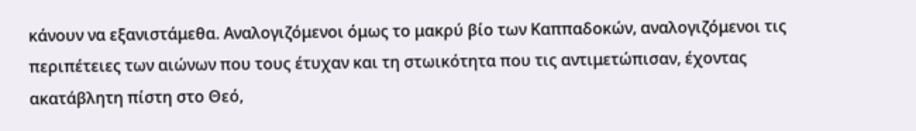κάνουν να εξανιστάμεθα. Αναλογιζόμενοι όμως το μακρύ βίο των Καππαδοκών, αναλογιζόμενοι τις περιπέτειες των αιώνων που τους έτυχαν και τη στωικότητα που τις αντιμετώπισαν, έχοντας ακατάβλητη πίστη στο Θεό,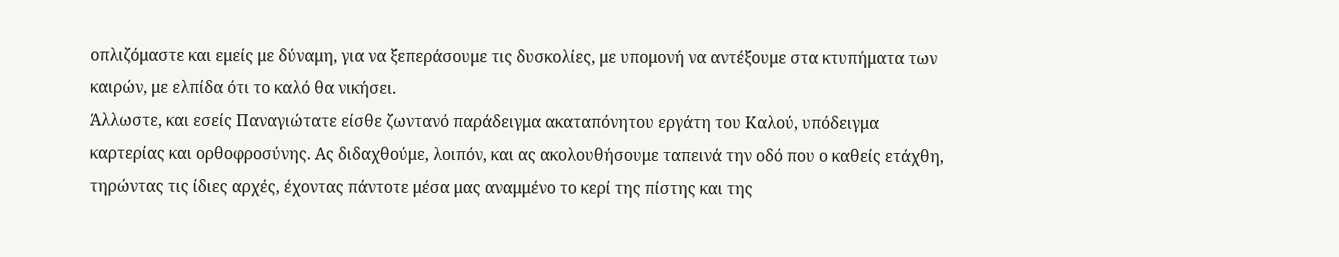οπλιζόμαστε και εμείς με δύναμη, για να ξεπεράσουμε τις δυσκολίες, με υπομονή να αντέξουμε στα κτυπήματα των καιρών, με ελπίδα ότι το καλό θα νικήσει.
Άλλωστε, και εσείς Παναγιώτατε είσθε ζωντανό παράδειγμα ακαταπόνητου εργάτη του Καλού, υπόδειγμα καρτερίας και ορθοφροσύνης. Ας διδαχθούμε, λοιπόν, και ας ακολουθήσουμε ταπεινά την οδό που ο καθείς ετάχθη, τηρώντας τις ίδιες αρχές, έχοντας πάντοτε μέσα μας αναμμένο το κερί της πίστης και της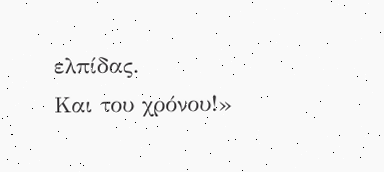ελπίδας.
Και του χρόνου!»